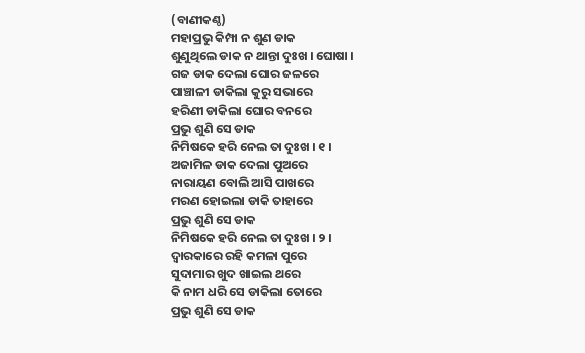(ବାଣୀକଣ୍ଠ)
ମହାପ୍ରଭୁ କିମ୍ପା ନ ଶୁଣ ଡାକ
ଶୁଣୁଥିଲେ ଡାକ ନ ଥାନ୍ତା ଦୁଃଖ । ଘୋଷା ।
ଗଜ ଡାକ ଦେଲା ଘୋର ଜଳରେ
ପାଞ୍ଚାଳୀ ଡାକିଲା କୁରୁ ସଭାରେ
ହରିଣୀ ଡାକିଲା ଘୋର ବନରେ
ପ୍ରଭୁ ଶୁଣି ସେ ଡାକ
ନିମିଷକେ ହରି ନେଲ ତା ଦୁଃଖ । ୧ ।
ଅଜାମିଳ ଡାକ ଦେଲା ପୁଅରେ
ନାରାୟଣ ବୋଲି ଆସି ପାଖରେ
ମରଣ ହୋଇଲା ଡାକି ତାହାରେ
ପ୍ରଭୁ ଶୁଣି ସେ ଡାକ
ନିମିଷକେ ହରି ନେଲ ତା ଦୁଃଖ । ୨ ।
ଦ୍ୱାରକାରେ ରହି କମଳା ପୁରେ
ସୁଦାମାର ଖୁଦ ଖାଇଲ ଥରେ
କି ନାମ ଧରି ସେ ଡାକିଲା ତୋରେ
ପ୍ରଭୁ ଶୁଣି ସେ ଡାକ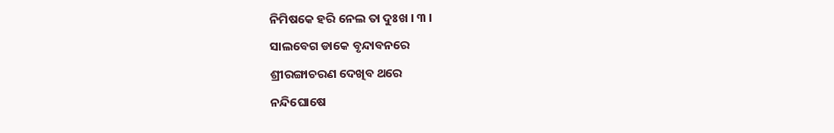ନିମିଷକେ ହରି ନେଲ ତା ଦୁଃଖ । ୩ ।
ସାଲବେଗ ଡାକେ ବୃନ୍ଦାବନରେ
ଶ୍ରୀରଙ୍ଗାଚରଣ ଦେଖିବ ଥରେ
ନନ୍ଦିଘୋଷେ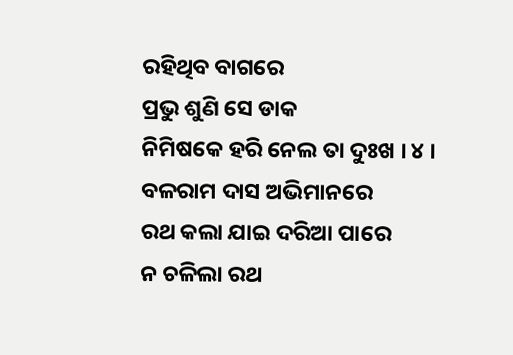ରହିଥିବ ବାଗରେ
ପ୍ରଭୁ ଶୁଣି ସେ ଡାକ
ନିମିଷକେ ହରି ନେଲ ତା ଦୁଃଖ । ୪ ।
ବଳରାମ ଦାସ ଅଭିମାନରେ
ରଥ କଲା ଯାଇ ଦରିଆ ପାରେ
ନ ଚଳିଲା ରଥ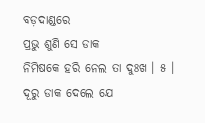ବଡ଼ଦାଣ୍ଡରେ
ପ୍ରଭୁ ଶୁଣି ସେ ଡାକ
ନିମିଷକେ ହରି ନେଲ ତା ଦୁଃଖ । ୫ ।
ଦୂରୁ ଡାକ ଦେଲେ ଯେ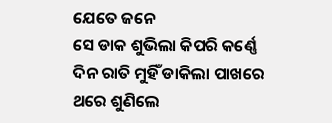ଯେତେ ଜନେ
ସେ ଡାକ ଶୁଭିଲା କିପରି କର୍ଣ୍ଣେ
ଦିନ ରାତି ମୁହିଁ ଡାକିଲା ପାଖରେ
ଥରେ ଶୁଣିଲେ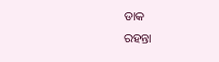ଡାକ
ରହନ୍ତା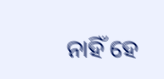ନାହିଁ ହେ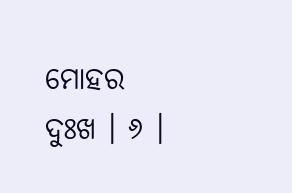ମୋହର ଦୁଃଖ । ୬ ।